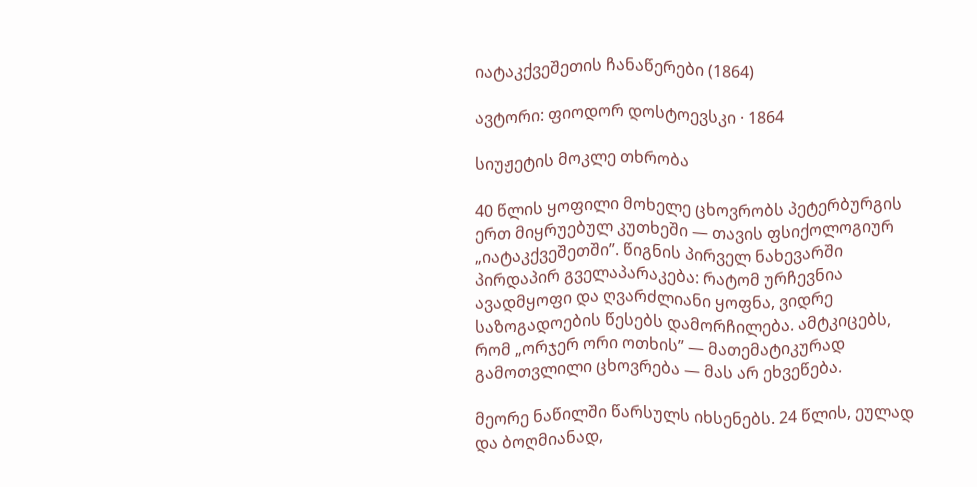იატაკქვეშეთის ჩანაწერები (1864)

ავტორი: ფიოდორ დოსტოევსკი · 1864

სიუჟეტის მოკლე თხრობა

40 წლის ყოფილი მოხელე ცხოვრობს პეტერბურგის ერთ მიყრუებულ კუთხეში — თავის ფსიქოლოგიურ „იატაკქვეშეთში”. წიგნის პირველ ნახევარში პირდაპირ გველაპარაკება: რატომ ურჩევნია ავადმყოფი და ღვარძლიანი ყოფნა, ვიდრე საზოგადოების წესებს დამორჩილება. ამტკიცებს, რომ „ორჯერ ორი ოთხის” — მათემატიკურად გამოთვლილი ცხოვრება — მას არ ეხვეწება.

მეორე ნაწილში წარსულს იხსენებს. 24 წლის, ეულად და ბოღმიანად,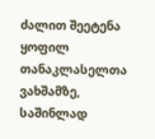ძალით შეეტენა ყოფილ თანაკლასელთა ვახშამზე, საშინლად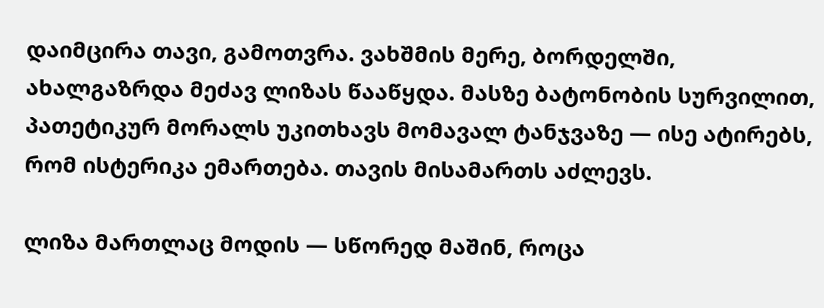დაიმცირა თავი, გამოთვრა. ვახშმის მერე, ბორდელში, ახალგაზრდა მეძავ ლიზას წააწყდა. მასზე ბატონობის სურვილით, პათეტიკურ მორალს უკითხავს მომავალ ტანჯვაზე — ისე ატირებს, რომ ისტერიკა ემართება. თავის მისამართს აძლევს.

ლიზა მართლაც მოდის — სწორედ მაშინ, როცა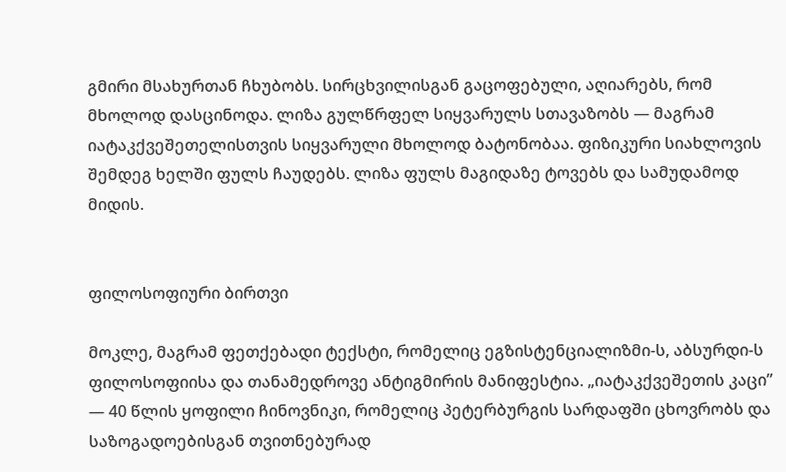გმირი მსახურთან ჩხუბობს. სირცხვილისგან გაცოფებული, აღიარებს, რომ მხოლოდ დასცინოდა. ლიზა გულწრფელ სიყვარულს სთავაზობს — მაგრამ იატაკქვეშეთელისთვის სიყვარული მხოლოდ ბატონობაა. ფიზიკური სიახლოვის შემდეგ ხელში ფულს ჩაუდებს. ლიზა ფულს მაგიდაზე ტოვებს და სამუდამოდ მიდის.


ფილოსოფიური ბირთვი

მოკლე, მაგრამ ფეთქებადი ტექსტი, რომელიც ეგზისტენციალიზმი-ს, აბსურდი-ს ფილოსოფიისა და თანამედროვე ანტიგმირის მანიფესტია. „იატაკქვეშეთის კაცი” — 40 წლის ყოფილი ჩინოვნიკი, რომელიც პეტერბურგის სარდაფში ცხოვრობს და საზოგადოებისგან თვითნებურად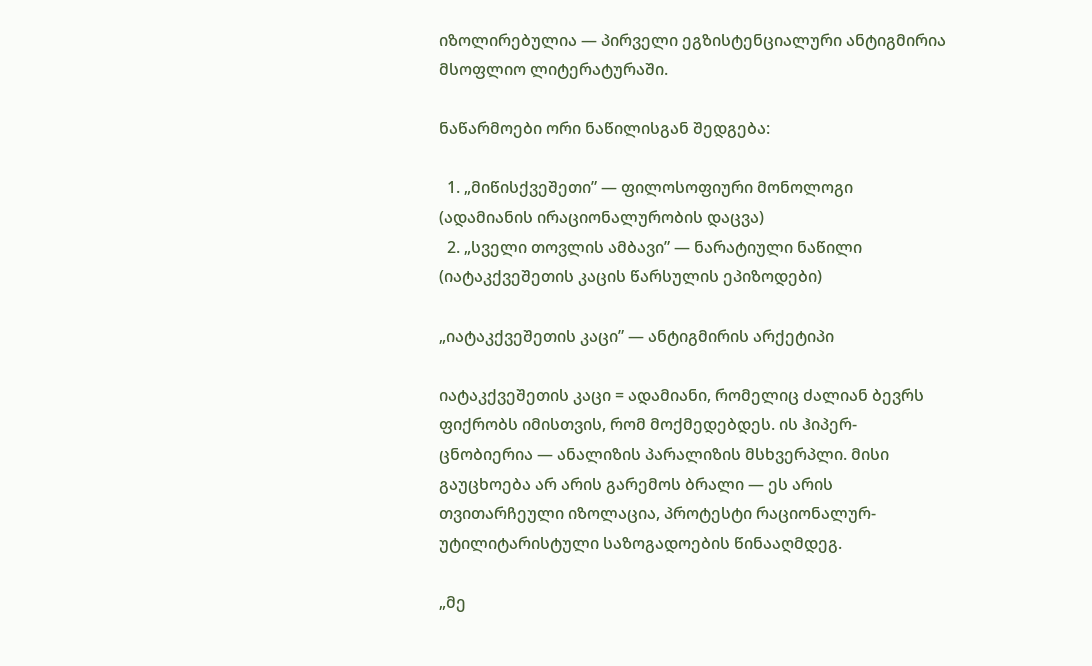იზოლირებულია — პირველი ეგზისტენციალური ანტიგმირია მსოფლიო ლიტერატურაში.

ნაწარმოები ორი ნაწილისგან შედგება:

  1. „მიწისქვეშეთი” — ფილოსოფიური მონოლოგი (ადამიანის ირაციონალურობის დაცვა)
  2. „სველი თოვლის ამბავი” — ნარატიული ნაწილი (იატაკქვეშეთის კაცის წარსულის ეპიზოდები)

„იატაკქვეშეთის კაცი” — ანტიგმირის არქეტიპი

იატაკქვეშეთის კაცი = ადამიანი, რომელიც ძალიან ბევრს ფიქრობს იმისთვის, რომ მოქმედებდეს. ის ჰიპერ-ცნობიერია — ანალიზის პარალიზის მსხვერპლი. მისი გაუცხოება არ არის გარემოს ბრალი — ეს არის თვითარჩეული იზოლაცია, პროტესტი რაციონალურ-უტილიტარისტული საზოგადოების წინააღმდეგ.

„მე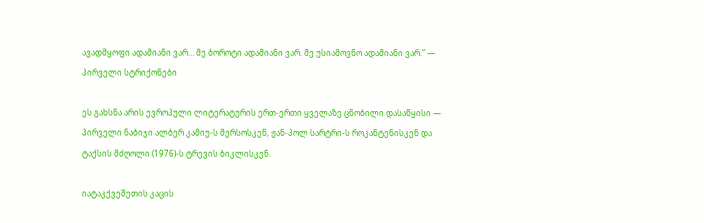ავადმყოფი ადამიანი ვარ… მე ბოროტი ადამიანი ვარ. მე უსიამოვნო ადამიანი ვარ.” — პირველი სტრიქონები

ეს გახსნა არის ევროპული ლიტერატურის ერთ-ერთი ყველაზე ცნობილი დასაწყისი — პირველი ნაბიჯი ალბერ კამიუ-ს მერსოსკენ, ჟან-პოლ სარტრი-ს როკანტენისკენ და ტაქსის მძღოლი (1976)-ს ტრევის ბიკლისკენ.

იატაკქვეშეთის კაცის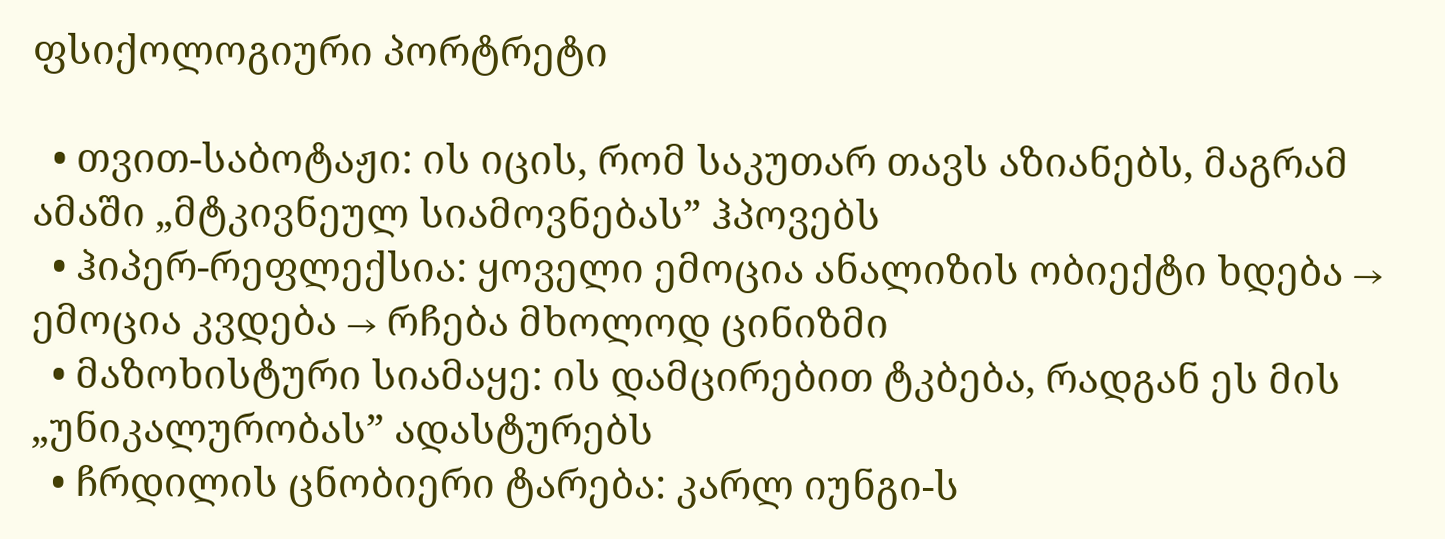ფსიქოლოგიური პორტრეტი

  • თვით-საბოტაჟი: ის იცის, რომ საკუთარ თავს აზიანებს, მაგრამ ამაში „მტკივნეულ სიამოვნებას” ჰპოვებს
  • ჰიპერ-რეფლექსია: ყოველი ემოცია ანალიზის ობიექტი ხდება → ემოცია კვდება → რჩება მხოლოდ ცინიზმი
  • მაზოხისტური სიამაყე: ის დამცირებით ტკბება, რადგან ეს მის „უნიკალურობას” ადასტურებს
  • ჩრდილის ცნობიერი ტარება: კარლ იუნგი-ს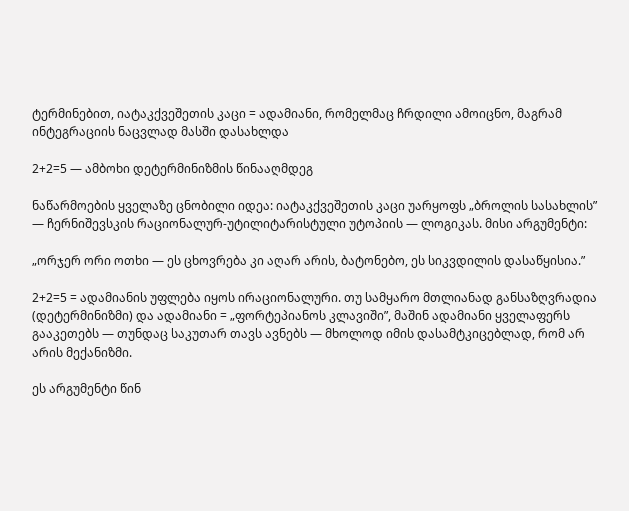ტერმინებით, იატაკქვეშეთის კაცი = ადამიანი, რომელმაც ჩრდილი ამოიცნო, მაგრამ ინტეგრაციის ნაცვლად მასში დასახლდა

2+2=5 — ამბოხი დეტერმინიზმის წინააღმდეგ

ნაწარმოების ყველაზე ცნობილი იდეა: იატაკქვეშეთის კაცი უარყოფს „ბროლის სასახლის” — ჩერნიშევსკის რაციონალურ-უტილიტარისტული უტოპიის — ლოგიკას. მისი არგუმენტი:

„ორჯერ ორი ოთხი — ეს ცხოვრება კი აღარ არის, ბატონებო, ეს სიკვდილის დასაწყისია.”

2+2=5 = ადამიანის უფლება იყოს ირაციონალური. თუ სამყარო მთლიანად განსაზღვრადია (დეტერმინიზმი) და ადამიანი = „ფორტეპიანოს კლავიში”, მაშინ ადამიანი ყველაფერს გააკეთებს — თუნდაც საკუთარ თავს ავნებს — მხოლოდ იმის დასამტკიცებლად, რომ არ არის მექანიზმი.

ეს არგუმენტი წინ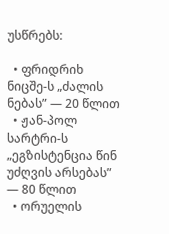უსწრებს:

  • ფრიდრიხ ნიცშე-ს „ძალის ნებას” — 20 წლით
  • ჟან-პოლ სარტრი-ს „ეგზისტენცია წინ უძღვის არსებას” — 80 წლით
  • ორუელის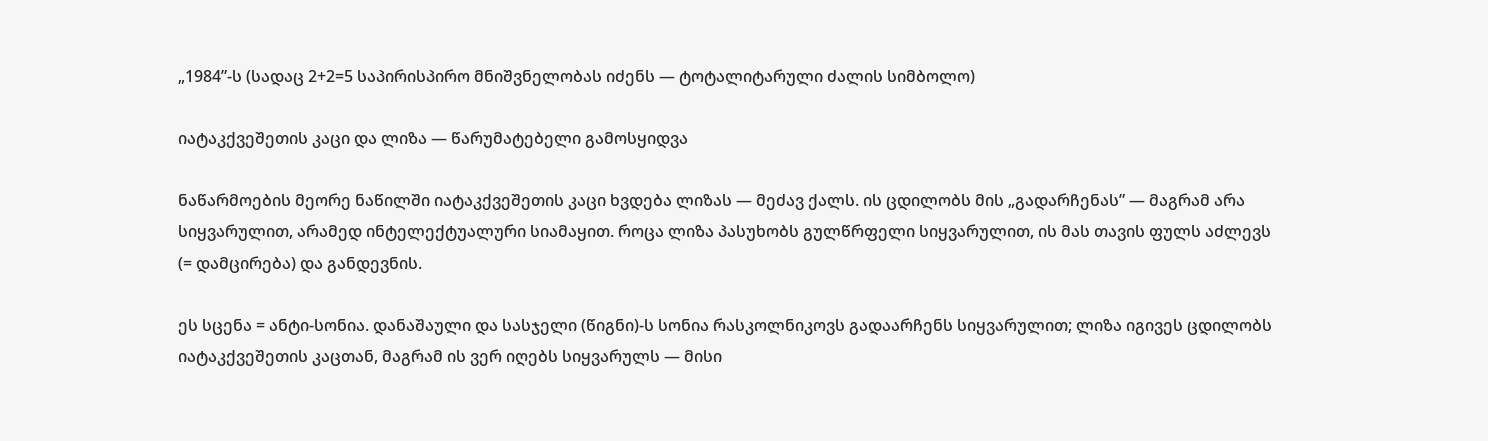„1984”-ს (სადაც 2+2=5 საპირისპირო მნიშვნელობას იძენს — ტოტალიტარული ძალის სიმბოლო)

იატაკქვეშეთის კაცი და ლიზა — წარუმატებელი გამოსყიდვა

ნაწარმოების მეორე ნაწილში იატაკქვეშეთის კაცი ხვდება ლიზას — მეძავ ქალს. ის ცდილობს მის „გადარჩენას” — მაგრამ არა სიყვარულით, არამედ ინტელექტუალური სიამაყით. როცა ლიზა პასუხობს გულწრფელი სიყვარულით, ის მას თავის ფულს აძლევს (= დამცირება) და განდევნის.

ეს სცენა = ანტი-სონია. დანაშაული და სასჯელი (წიგნი)-ს სონია რასკოლნიკოვს გადაარჩენს სიყვარულით; ლიზა იგივეს ცდილობს იატაკქვეშეთის კაცთან, მაგრამ ის ვერ იღებს სიყვარულს — მისი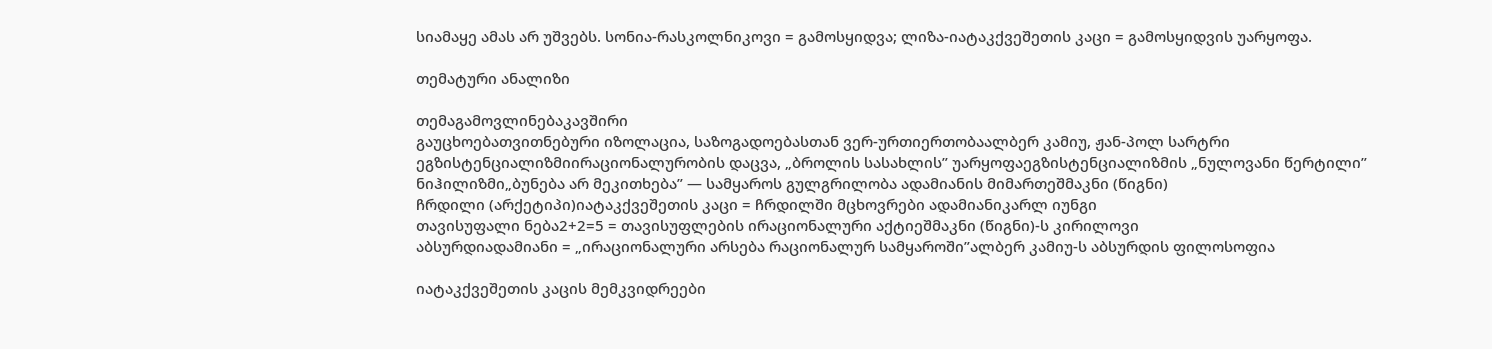სიამაყე ამას არ უშვებს. სონია-რასკოლნიკოვი = გამოსყიდვა; ლიზა-იატაკქვეშეთის კაცი = გამოსყიდვის უარყოფა.

თემატური ანალიზი

თემაგამოვლინებაკავშირი
გაუცხოებათვითნებური იზოლაცია, საზოგადოებასთან ვერ-ურთიერთობაალბერ კამიუ, ჟან-პოლ სარტრი
ეგზისტენციალიზმიირაციონალურობის დაცვა, „ბროლის სასახლის” უარყოფაეგზისტენციალიზმის „ნულოვანი წერტილი”
ნიჰილიზმი„ბუნება არ მეკითხება” — სამყაროს გულგრილობა ადამიანის მიმართეშმაკნი (წიგნი)
ჩრდილი (არქეტიპი)იატაკქვეშეთის კაცი = ჩრდილში მცხოვრები ადამიანიკარლ იუნგი
თავისუფალი ნება2+2=5 = თავისუფლების ირაციონალური აქტიეშმაკნი (წიგნი)-ს კირილოვი
აბსურდიადამიანი = „ირაციონალური არსება რაციონალურ სამყაროში”ალბერ კამიუ-ს აბსურდის ფილოსოფია

იატაკქვეშეთის კაცის მემკვიდრეები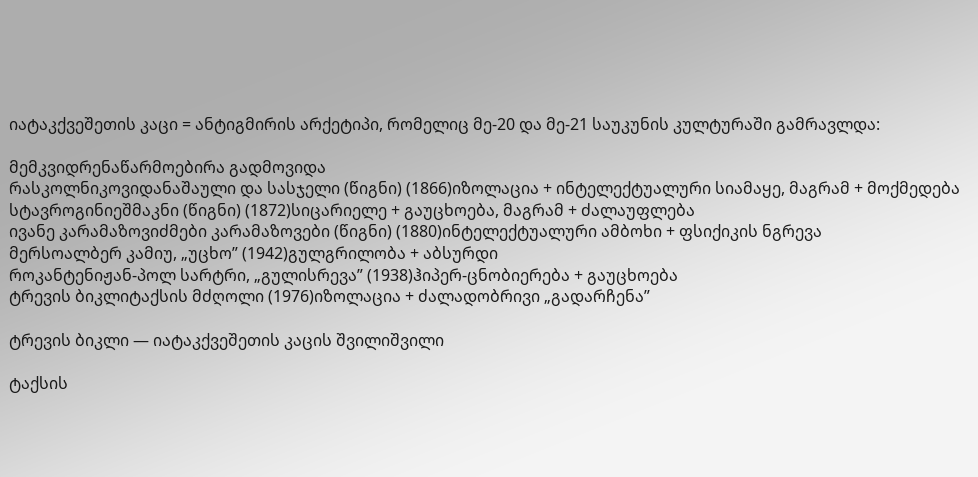იატაკქვეშეთის კაცი = ანტიგმირის არქეტიპი, რომელიც მე-20 და მე-21 საუკუნის კულტურაში გამრავლდა:

მემკვიდრენაწარმოებირა გადმოვიდა
რასკოლნიკოვიდანაშაული და სასჯელი (წიგნი) (1866)იზოლაცია + ინტელექტუალური სიამაყე, მაგრამ + მოქმედება
სტავროგინიეშმაკნი (წიგნი) (1872)სიცარიელე + გაუცხოება, მაგრამ + ძალაუფლება
ივანე კარამაზოვიძმები კარამაზოვები (წიგნი) (1880)ინტელექტუალური ამბოხი + ფსიქიკის ნგრევა
მერსოალბერ კამიუ, „უცხო” (1942)გულგრილობა + აბსურდი
როკანტენიჟან-პოლ სარტრი, „გულისრევა” (1938)ჰიპერ-ცნობიერება + გაუცხოება
ტრევის ბიკლიტაქსის მძღოლი (1976)იზოლაცია + ძალადობრივი „გადარჩენა”

ტრევის ბიკლი — იატაკქვეშეთის კაცის შვილიშვილი

ტაქსის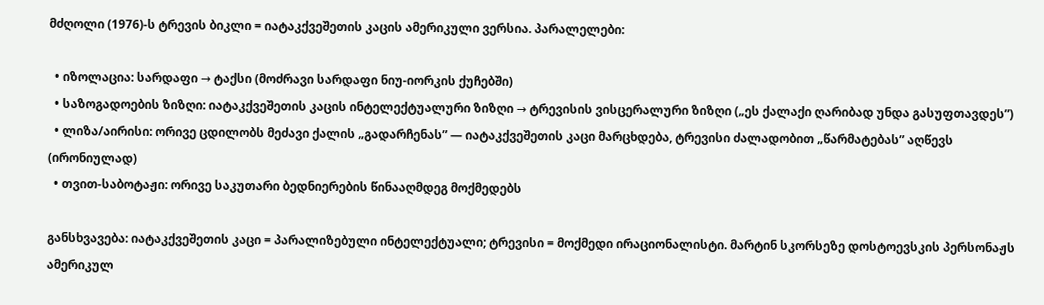მძღოლი (1976)-ს ტრევის ბიკლი = იატაკქვეშეთის კაცის ამერიკული ვერსია. პარალელები:

  • იზოლაცია: სარდაფი → ტაქსი (მოძრავი სარდაფი ნიუ-იორკის ქუჩებში)
  • საზოგადოების ზიზღი: იატაკქვეშეთის კაცის ინტელექტუალური ზიზღი → ტრევისის ვისცერალური ზიზღი („ეს ქალაქი ღარიბად უნდა გასუფთავდეს”)
  • ლიზა/აირისი: ორივე ცდილობს მეძავი ქალის „გადარჩენას” — იატაკქვეშეთის კაცი მარცხდება, ტრევისი ძალადობით „წარმატებას” აღწევს (ირონიულად)
  • თვით-საბოტაჟი: ორივე საკუთარი ბედნიერების წინააღმდეგ მოქმედებს

განსხვავება: იატაკქვეშეთის კაცი = პარალიზებული ინტელექტუალი; ტრევისი = მოქმედი ირაციონალისტი. მარტინ სკორსეზე დოსტოევსკის პერსონაჟს ამერიკულ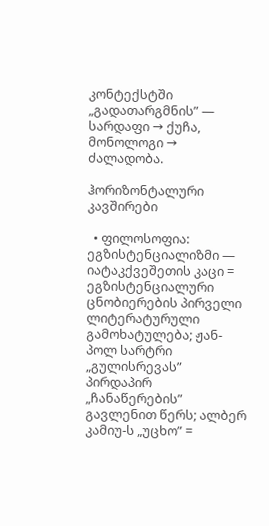კონტექსტში „გადათარგმნის” — სარდაფი → ქუჩა, მონოლოგი → ძალადობა.

ჰორიზონტალური კავშირები

  • ფილოსოფია: ეგზისტენციალიზმი — იატაკქვეშეთის კაცი = ეგზისტენციალური ცნობიერების პირველი ლიტერატურული გამოხატულება; ჟან-პოლ სარტრი „გულისრევას” პირდაპირ „ჩანაწერების” გავლენით წერს; ალბერ კამიუ-ს „უცხო” =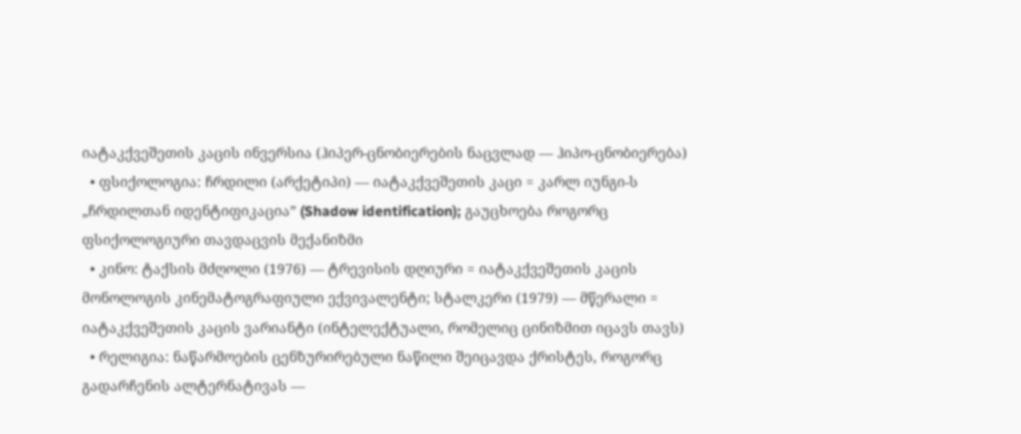იატაკქვეშეთის კაცის ინვერსია (ჰიპერ-ცნობიერების ნაცვლად — ჰიპო-ცნობიერება)
  • ფსიქოლოგია: ჩრდილი (არქეტიპი) — იატაკქვეშეთის კაცი = კარლ იუნგი-ს „ჩრდილთან იდენტიფიკაცია” (Shadow identification); გაუცხოება როგორც ფსიქოლოგიური თავდაცვის მექანიზმი
  • კინო: ტაქსის მძღოლი (1976) — ტრევისის დღიური = იატაკქვეშეთის კაცის მონოლოგის კინემატოგრაფიული ექვივალენტი; სტალკერი (1979) — მწერალი = იატაკქვეშეთის კაცის ვარიანტი (ინტელექტუალი, რომელიც ცინიზმით იცავს თავს)
  • რელიგია: ნაწარმოების ცენზურირებული ნაწილი შეიცავდა ქრისტეს, როგორც გადარჩენის ალტერნატივას —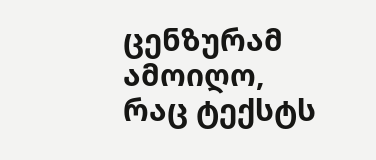ცენზურამ ამოიღო, რაც ტექსტს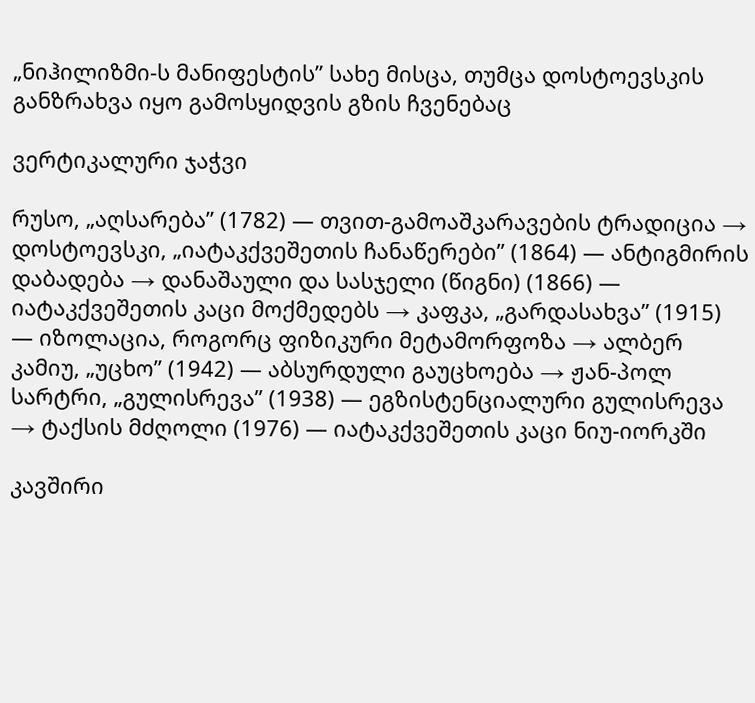„ნიჰილიზმი-ს მანიფესტის” სახე მისცა, თუმცა დოსტოევსკის განზრახვა იყო გამოსყიდვის გზის ჩვენებაც

ვერტიკალური ჯაჭვი

რუსო, „აღსარება” (1782) — თვით-გამოაშკარავების ტრადიცია → დოსტოევსკი, „იატაკქვეშეთის ჩანაწერები” (1864) — ანტიგმირის დაბადება → დანაშაული და სასჯელი (წიგნი) (1866) — იატაკქვეშეთის კაცი მოქმედებს → კაფკა, „გარდასახვა” (1915) — იზოლაცია, როგორც ფიზიკური მეტამორფოზა → ალბერ კამიუ, „უცხო” (1942) — აბსურდული გაუცხოება → ჟან-პოლ სარტრი, „გულისრევა” (1938) — ეგზისტენციალური გულისრევა → ტაქსის მძღოლი (1976) — იატაკქვეშეთის კაცი ნიუ-იორკში

კავშირი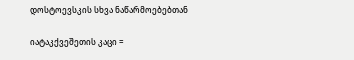დოსტოევსკის სხვა ნაწარმოებებთან

იატაკქვეშეთის კაცი =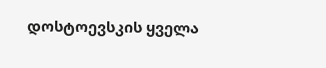დოსტოევსკის ყველა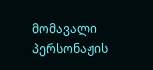მომავალი პერსონაჟის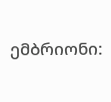ემბრიონი: